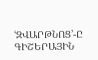ՙԶՎԱՐԹՆՈՑ՚-Ը ԳԻՇԵՐԱՅԻՆ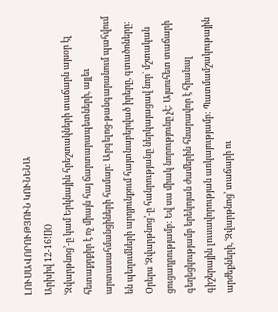ԼՈՒՍԱՎՈՐՈՒԹՅՈՒՆ ԿՈՒՆԵՆԱ
Արխիվ 12-16![]()
ՙԶվարթնոց՚-ը կամ Երկնային հրեշտակների տաճարն այսօր էլ հետաքրքիր է ոչ միայն հայ ճարտարապետների, այլեւ արտասահմանցիների համար: Արգելոց-թանգարանում պահվում են պեղումների արդյունքում հայտնաբերված իրերը, գտածոները: Օրերս ՙԶվարթնոց՚-ը հանրությանը ներկայացավ նոր` մշտական ցուցադրությամբ: Եվ սա միակ նորությունը չէ: Այսուհետ տաճարի գեղեցկությամբ երեկոյան ժամերին հնարավոր է հիանալ գիշերային լուսավորության առկայությամբ: Պատմամշակութային արժեքների, ՙԶվարթնոց՚ տաճարի ու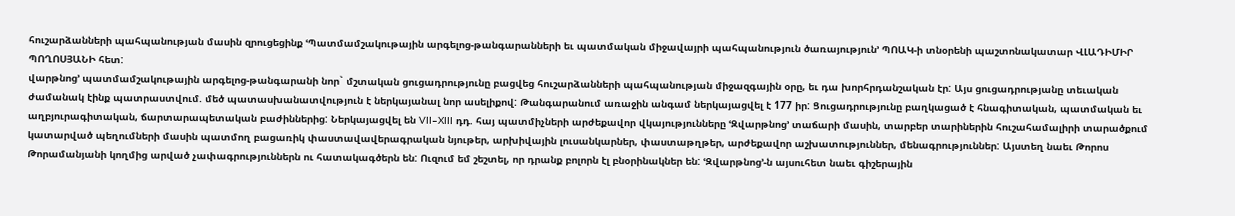հուշարձանների պահպանության մասին զրուցեցինք ՙՊատմամշակութային արգելոց-թանգարանների եւ պատմական միջավայրի պահպանություն ծառայություն՚ ՊՈԱԿ-ի տնօրենի պաշտոնակատար ՎԼԱԴԻՄԻՐ ՊՈՂՈՍՅԱՆԻ հետ:
վարթնոց՚ պատմամշակութային արգելոց-թանգարանի նոր` մշտական ցուցադրությունը բացվեց հուշարձանների պահպանության միջազգային օրը, եւ դա խորհրդանշական էր: Այս ցուցադրությանը տեւական ժամանակ էինք պատրաստվում. մեծ պատասխանատվություն է ներկայանալ նոր ասելիքով: Թանգարանում առաջին անգամ ներկայացվել է 177 իր: Ցուցադրությունը բաղկացած է հնագիտական, պատմական եւ աղբյուրագիտական, ճարտարապետական բաժիններից: Ներկայացվել են VII–XIII դդ. հայ պատմիչների արժեքավոր վկայությունները ՙԶվարթնոց՚ տաճարի մասին, տարբեր տարիներին հուշահամալիրի տարածքում կատարված պեղումների մասին պատմող բացառիկ փաստավավերագրական նյութեր, արխիվային լուսանկարներ, փաստաթղթեր, արժեքավոր աշխատություններ, մենագրություններ: Այստեղ նաեւ Թորոս Թորամանյանի կողմից արված չափագրություններն ու հատակագծերն են: Ուզում եմ շեշտել, որ դրանք բոլորն էլ բնօրինակներ են: ՙԶվարթնոց՚-ն այսուհետ նաեւ գիշերային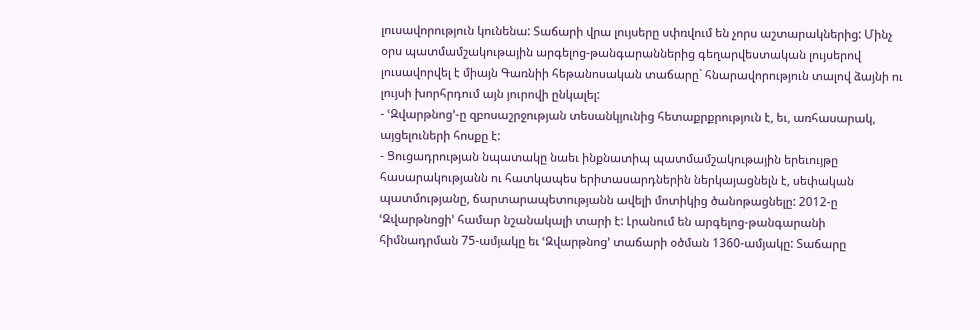լուսավորություն կունենա: Տաճարի վրա լույսերը սփռվում են չորս աշտարակներից: Մինչ օրս պատմամշակութային արգելոց-թանգարաններից գեղարվեստական լույսերով լուսավորվել է միայն Գառնիի հեթանոսական տաճարը` հնարավորություն տալով ձայնի ու լույսի խորհրդում այն յուրովի ընկալել:
- ՙԶվարթնոց՚-ը զբոսաշրջության տեսանկյունից հետաքրքրություն է, եւ, առհասարակ, այցելուների հոսքը է:
- Ցուցադրության նպատակը նաեւ ինքնատիպ պատմամշակութային երեւույթը հասարակությանն ու հատկապես երիտասարդներին ներկայացնելն է, սեփական պատմությանը, ճարտարապետությանն ավելի մոտիկից ծանոթացնելը: 2012-ը ՙԶվարթնոցի՚ համար նշանակալի տարի է: Լրանում են արգելոց-թանգարանի հիմնադրման 75-ամյակը եւ ՙԶվարթնոց՚ տաճարի օծման 1360-ամյակը: Տաճարը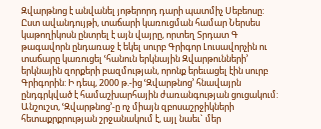Զվարթնոց է անվանել յոթերորդ դարի պատմիչ Սեբեոսը: Ըստ ավանդույթի, տաճարի կառուցման համար Ներսես կաթողիկոսն ընտրել է այն վայրը, որտեղ Տրդատ Գ թագավորն ընդառաջ է եկել սուրբ Գրիգոր Լուսավորչին ու տաճարը կառուցել ՙհանուն երկնային Զվարթունների՚ երկնային զորքերի բազմության, որոնք երեւացել էին սուրբ Գրիգորին: Ի դեպ, 2000 թ.-ից ՙԶվարթնոց՚ հնավայրն ընդգրկված է համաշխարհային ժառանգության ցուցակում: Անշուշտ, ՙԶվարթնոց՚-ը ոչ միայն զբոսաշրջիկների հետաքրքրության շրջանակում է, այլ նաեւ` մեր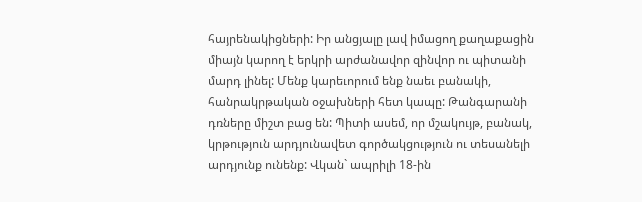հայրենակիցների: Իր անցյալը լավ իմացող քաղաքացին միայն կարող է երկրի արժանավոր զինվոր ու պիտանի մարդ լինել: Մենք կարեւորում ենք նաեւ բանակի, հանրակրթական օջախների հետ կապը: Թանգարանի դռները միշտ բաց են: Պիտի ասեմ, որ մշակույթ, բանակ, կրթություն արդյունավետ գործակցություն ու տեսանելի արդյունք ունենք: Վկան` ապրիլի 18-ին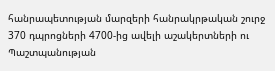հանրապետության մարզերի հանրակրթական շուրջ 370 դպրոցների 4700-ից ավելի աշակերտների ու Պաշտպանության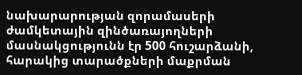նախարարության զորամասերի ժամկետային զինծառայողների մասնակցությունն էր 500 հուշարձանի, հարակից տարածքների մաքրման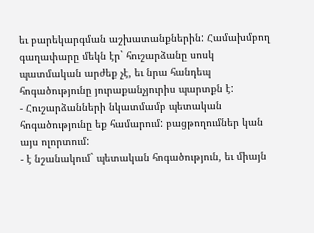եւ բարեկարգման աշխատանքներին: Համախմբող գաղափարը մեկն էր` հուշարձանը սոսկ պատմական արժեք չէ, եւ նրա հանդեպ հոգածությունը յուրաքանչյուրիս պարտքն է:
- Հուշարձանների նկատմամբ պետական հոգածությունը եք համարում: բացթողումներ կան այս ոլորտում:
- է նշանակում` պետական հոգածություն, եւ միայն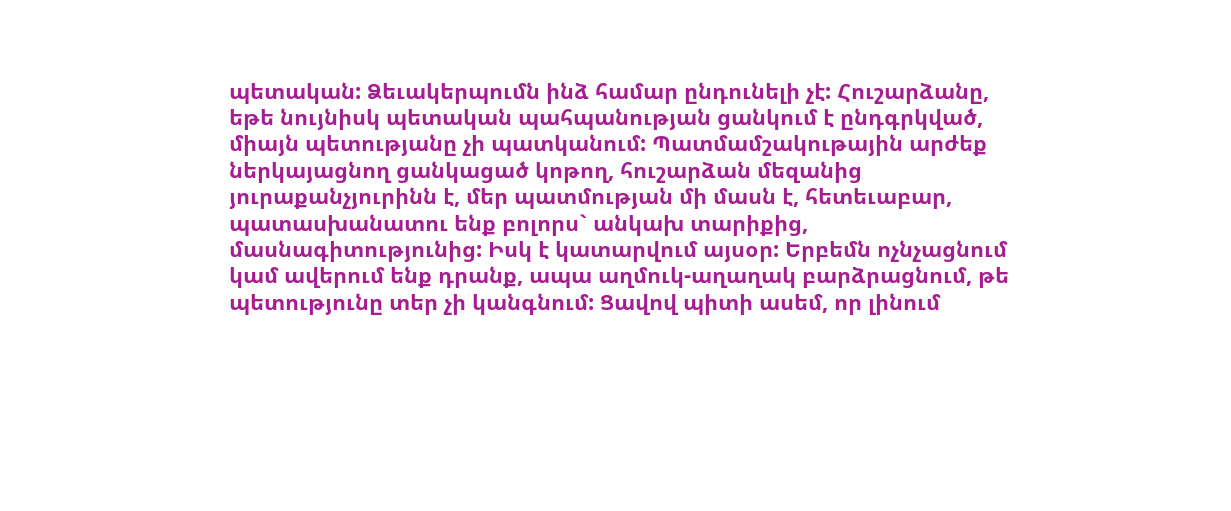պետական: Ձեւակերպումն ինձ համար ընդունելի չէ: Հուշարձանը, եթե նույնիսկ պետական պահպանության ցանկում է ընդգրկված, միայն պետությանը չի պատկանում: Պատմամշակութային արժեք ներկայացնող ցանկացած կոթող, հուշարձան մեզանից յուրաքանչյուրինն է, մեր պատմության մի մասն է, հետեւաբար, պատասխանատու ենք բոլորս` անկախ տարիքից, մասնագիտությունից: Իսկ է կատարվում այսօր: Երբեմն ոչնչացնում կամ ավերում ենք դրանք, ապա աղմուկ-աղաղակ բարձրացնում, թե պետությունը տեր չի կանգնում: Ցավով պիտի ասեմ, որ լինում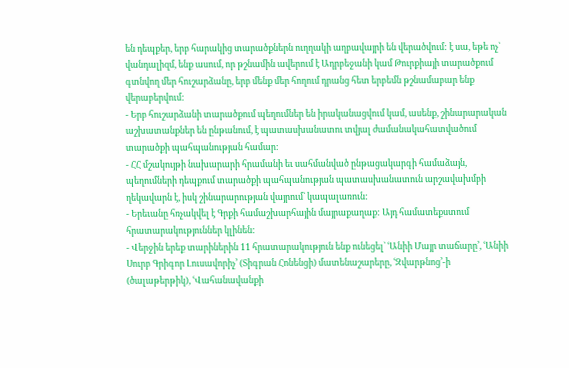են դեպքեր, երբ հարակից տարածքներն ուղղակի աղբավայրի են վերածվում: է սա, եթե ոչ` վանդալիզմ, ենք ասում, որ թշնամին ավերում է Ադրբեջանի կամ Թուրքիայի տարածքում գտնվող մեր հուշարձանը, երբ մենք մեր հողում դրանց հետ երբեմն թշնամաբար ենք վերաբերվում:
- Երբ հուշարձանի տարածքում պեղումներ են իրականացվում կամ, ասենք, շինարարական աշխատանքներ են ընթանում, է պատասխանատու տվյալ ժամանակահատվածում տարածքի պահպանության համար:
- ՀՀ մշակույթի նախարարի հրամանի եւ սահմանված ընթացակարգի համաձայն, պեղումների դեպքում տարածքի պահպանության պատասխանատուն արշավախմբի ղեկավարն է, իսկ շինարարության վայրում` կապալառուն:
- Երեւանը հռչակվել է Գրքի համաշխարհային մայրաքաղաք: Այդ համատեքստում հրատարակություններ կլինեն:
- Վերջին երեք տարիներին 11 հրատարակություն ենք ունեցել` ՙԱնիի Մայր տաճարը՚, ՙԱնիի Սուրբ Գրիգոր Լուսավորիչ՚ (Տիգրան Հոնենցի) մատենաշարերը, ՙԶվարթնոց՚-ի (ծալաթերթիկ), ՙՎահանավանքի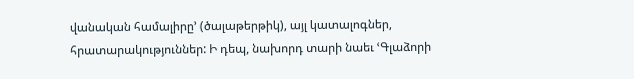վանական համալիրը՚ (ծալաթերթիկ), այլ կատալոգներ, հրատարակություններ: Ի դեպ, նախորդ տարի նաեւ ՙԳլաձորի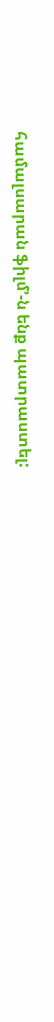համալսարան ֆիլմ՚-ն ենք պատրաստել: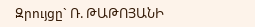Զրույցը` Ռ. ԹԱԹՈՅԱՆԻ